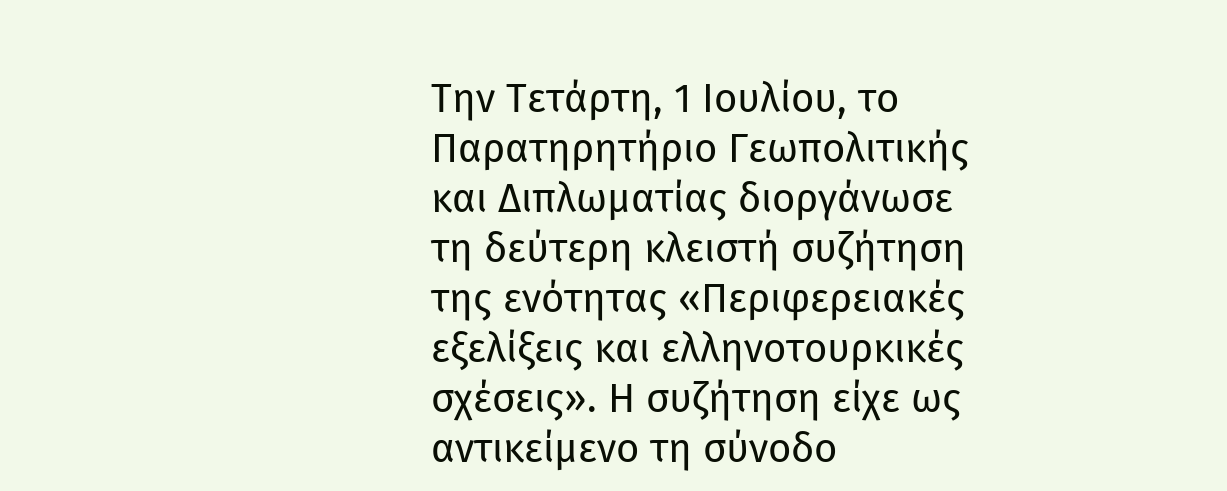Την Τετάρτη, 1 Ιουλίου, το Παρατηρητήριο Γεωπολιτικής και Διπλωματίας διοργάνωσε τη δεύτερη κλειστή συζήτηση της ενότητας «Περιφερειακές εξελίξεις και ελληνοτουρκικές σχέσεις». Η συζήτηση είχε ως αντικείμενο τη σύνοδο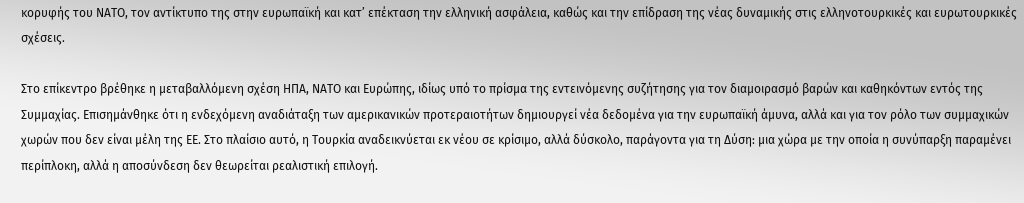κορυφής του ΝΑΤΟ, τον αντίκτυπο της στην ευρωπαϊκή και κατ’ επέκταση την ελληνική ασφάλεια, καθώς και την επίδραση της νέας δυναμικής στις ελληνοτουρκικές και ευρωτουρκικές σχέσεις.

Στο επίκεντρο βρέθηκε η μεταβαλλόμενη σχέση ΗΠΑ, ΝΑΤΟ και Ευρώπης, ιδίως υπό το πρίσμα της εντεινόμενης συζήτησης για τον διαμοιρασμό βαρών και καθηκόντων εντός της Συμμαχίας. Επισημάνθηκε ότι η ενδεχόμενη αναδιάταξη των αμερικανικών προτεραιοτήτων δημιουργεί νέα δεδομένα για την ευρωπαϊκή άμυνα, αλλά και για τον ρόλο των συμμαχικών χωρών που δεν είναι μέλη της ΕΕ. Στο πλαίσιο αυτό, η Τουρκία αναδεικνύεται εκ νέου σε κρίσιμο, αλλά δύσκολο, παράγοντα για τη Δύση: μια χώρα με την οποία η συνύπαρξη παραμένει περίπλοκη, αλλά η αποσύνδεση δεν θεωρείται ρεαλιστική επιλογή.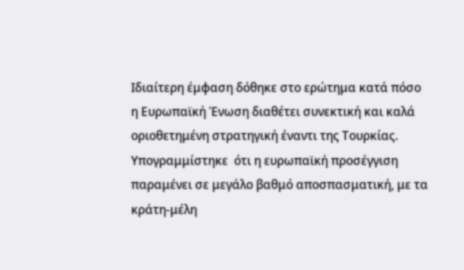Ιδιαίτερη έμφαση δόθηκε στο ερώτημα κατά πόσο η Ευρωπαϊκή Ένωση διαθέτει συνεκτική και καλά οριοθετημένη στρατηγική έναντι της Τουρκίας. Υπογραμμίστηκε  ότι η ευρωπαϊκή προσέγγιση παραμένει σε μεγάλο βαθμό αποσπασματική, με τα κράτη-μέλη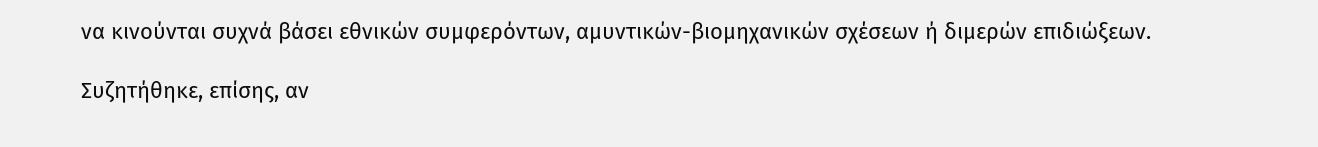να κινούνται συχνά βάσει εθνικών συμφερόντων, αμυντικών-βιομηχανικών σχέσεων ή διμερών επιδιώξεων.

Συζητήθηκε, επίσης, αν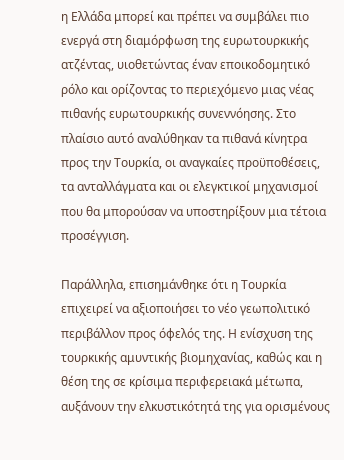η Ελλάδα μπορεί και πρέπει να συμβάλει πιο ενεργά στη διαμόρφωση της ευρωτουρκικής ατζέντας, υιοθετώντας έναν εποικοδομητικό ρόλο και ορίζοντας το περιεχόμενο μιας νέας πιθανής ευρωτουρκικής συνεννόησης. Στο πλαίσιο αυτό αναλύθηκαν τα πιθανά κίνητρα προς την Τουρκία, οι αναγκαίες προϋποθέσεις, τα ανταλλάγματα και οι ελεγκτικοί μηχανισμοί που θα μπορούσαν να υποστηρίξουν μια τέτοια προσέγγιση.

Παράλληλα, επισημάνθηκε ότι η Τουρκία επιχειρεί να αξιοποιήσει το νέο γεωπολιτικό περιβάλλον προς όφελός της. Η ενίσχυση της τουρκικής αμυντικής βιομηχανίας, καθώς και η θέση της σε κρίσιμα περιφερειακά μέτωπα, αυξάνουν την ελκυστικότητά της για ορισμένους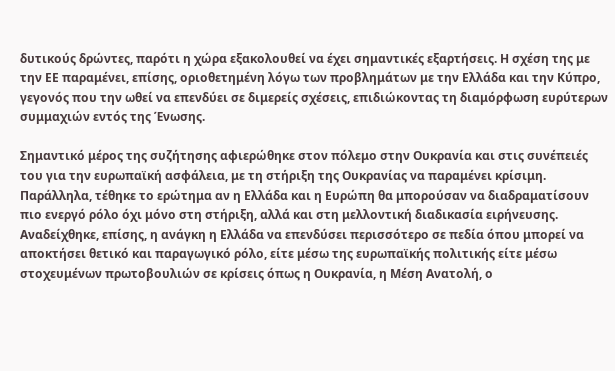δυτικούς δρώντες, παρότι η χώρα εξακολουθεί να έχει σημαντικές εξαρτήσεις. Η σχέση της με την ΕΕ παραμένει, επίσης, οριοθετημένη λόγω των προβλημάτων με την Ελλάδα και την Κύπρο, γεγονός που την ωθεί να επενδύει σε διμερείς σχέσεις, επιδιώκοντας τη διαμόρφωση ευρύτερων συμμαχιών εντός της Ένωσης.

Σημαντικό μέρος της συζήτησης αφιερώθηκε στον πόλεμο στην Ουκρανία και στις συνέπειές του για την ευρωπαϊκή ασφάλεια, με τη στήριξη της Ουκρανίας να παραμένει κρίσιμη. Παράλληλα, τέθηκε το ερώτημα αν η Ελλάδα και η Ευρώπη θα μπορούσαν να διαδραματίσουν πιο ενεργό ρόλο όχι μόνο στη στήριξη, αλλά και στη μελλοντική διαδικασία ειρήνευσης. Αναδείχθηκε, επίσης, η ανάγκη η Ελλάδα να επενδύσει περισσότερο σε πεδία όπου μπορεί να αποκτήσει θετικό και παραγωγικό ρόλο, είτε μέσω της ευρωπαϊκής πολιτικής είτε μέσω στοχευμένων πρωτοβουλιών σε κρίσεις όπως η Ουκρανία, η Μέση Ανατολή, ο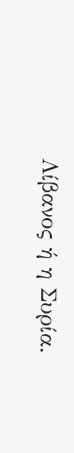Λίβανος ή η Συρία.